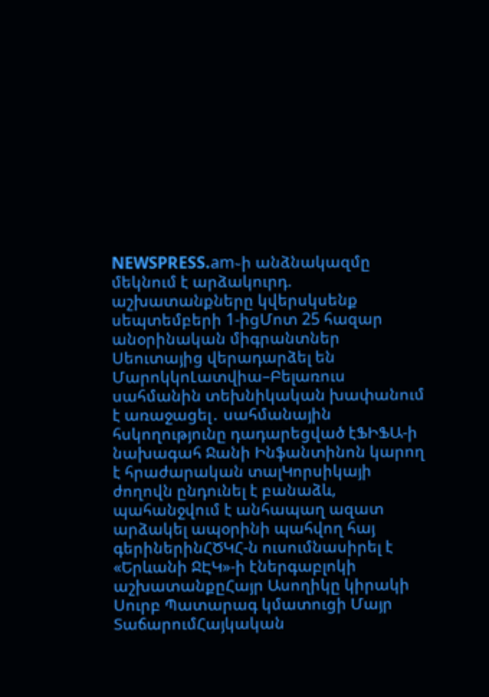NEWSPRESS.am֊ի անձնակազմը մեկնում է արձակուրդ. աշխատանքները կվերսկսենք սեպտեմբերի 1-իցՄոտ 25 հազար անօրինական միգրանտներ Սեուտայից վերադարձել են ՄարոկկոԼատվիա–Բելառուս սահմանին տեխնիկական խափանում է առաջացել․ սահմանային հսկողությունը դադարեցված էՖԻՖԱ-ի նախագահ Ջանի Ինֆանտինոն կարող է հրաժարական տալԿորսիկայի ժողովն ընդունել է բանաձև, պահանջվում է անհապաղ ազատ արձակել ապօրինի պահվող հայ գերիներինՀԾԿՀ-ն ուսումնասիրել է «Երևանի ՋԷԿ»-ի էներգաբլոկի աշխատանքըՀայր Ասողիկը կիրակի Սուրբ Պատարագ կմատուցի Մայր ՏաճարումՀայկական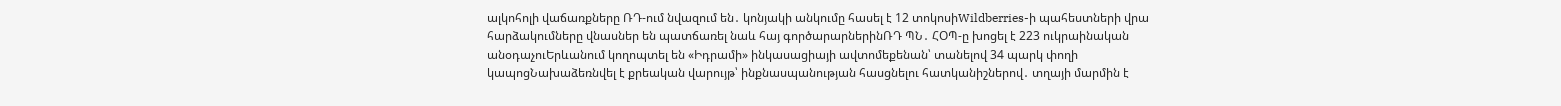ալկոհոլի վաճառքները ՌԴ-ում նվազում են․ կոնյակի անկումը հասել է 12 տոկոսիWildberries-ի պահեստների վրա հարձակումները վնասներ են պատճառել նաև հայ գործարարներինՌԴ ՊՆ․ ՀՕՊ-ը խոցել է 223 ուկրաինական անօդաչուԵրևանում կողոպտել են «Իդրամի» ինկասացիայի ավտոմեքենան՝ տանելով 34 պարկ փողի կապոցՆախաձեռնվել է քրեական վարույթ՝ ինքնասպանության հասցնելու հատկանիշներով․ տղայի մարմին է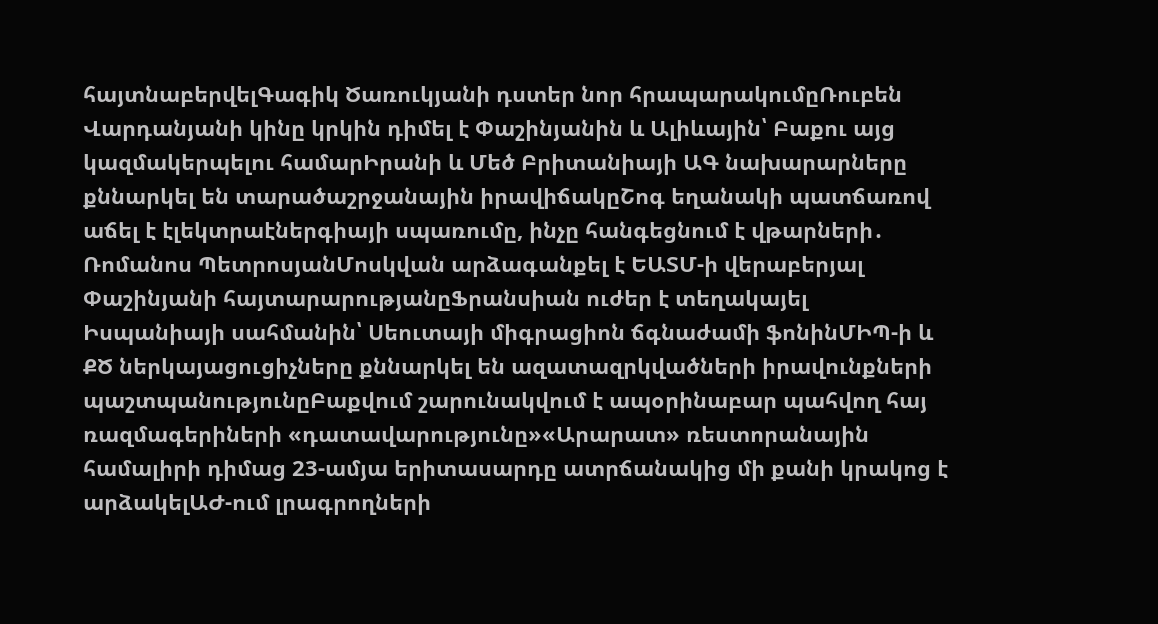հայտնաբերվելԳագիկ Ծառուկյանի դստեր նոր հրապարակումըՌուբեն Վարդանյանի կինը կրկին դիմել է Փաշինյանին և Ալիևային՝ Բաքու այց կազմակերպելու համարԻրանի և Մեծ Բրիտանիայի ԱԳ նախարարները քննարկել են տարածաշրջանային իրավիճակըՇոգ եղանակի պատճառով աճել է էլեկտրաէներգիայի սպառումը, ինչը հանգեցնում է վթարների․ Ռոմանոս ՊետրոսյանՄոսկվան արձագանքել է ԵԱՏՄ-ի վերաբերյալ Փաշինյանի հայտարարությանըՖրանսիան ուժեր է տեղակայել Իսպանիայի սահմանին՝ Սեուտայի միգրացիոն ճգնաժամի ֆոնինՄԻՊ-ի և ՔԾ ներկայացուցիչները քննարկել են ազատազրկվածների իրավունքների պաշտպանությունըԲաքվում շարունակվում է ապօրինաբար պահվող հայ ռազմագերիների «դատավարությունը»«Արարատ» ռեստորանային համալիրի դիմաց 23-ամյա երիտասարդը ատրճանակից մի քանի կրակոց է արձակելԱԺ-ում լրագրողների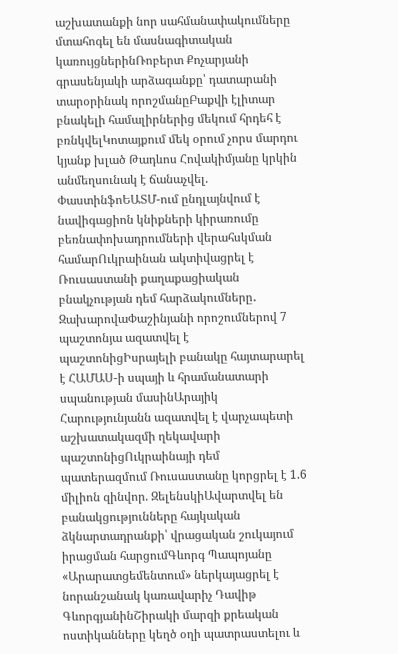աշխատանքի նոր սահմանափակումները մտահոգել են մասնագիտական կառույցներինՌոբերտ Քոչարյանի գրասենյակի արձագանքը՝ դատարանի տարօրինակ որոշմանըԲաքվի էլիտար բնակելի համալիրներից մեկում հրդեհ է բռնկվելԿոտայքում մեկ օրում չորս մարդու կյանք խլած Թադևոս Հովակիմյանը կրկին անմեղսունակ է ճանաչվել. ՓաստինֆոԵԱՏՄ-ում ընդլայնվում է նավիգացիոն կնիքների կիրառումը բեռնափոխադրումների վերահսկման համարՈւկրաինան ակտիվացրել է Ռուսաստանի քաղաքացիական բնակչության դեմ հարձակումները․ ԶախարովաՓաշինյանի որոշումներով 7 պաշտոնյա ազատվել է պաշտոնիցԻսրայելի բանակը հայտարարել է ՀԱՄԱՍ-ի սպայի և հրամանատարի սպանության մասինԱրայիկ Հարությունյանն ազատվել է վարչապետի աշխատակազմի ղեկավարի պաշտոնիցՈւկրաինայի դեմ պատերազմում Ռուսաստանը կորցրել է 1.6 միլիոն զինվոր. ԶելենսկիԱվարտվել են բանակցությունները հայկական ձկնարտադրանքի՝ վրացական շուկայում իրացման հարցումԳևորգ Պապոյանը «Արարատցեմենտում» ներկայացրել է նորանշանակ կառավարիչ Դավիթ ԳևորգյանինՇիրակի մարզի քրեական ոստիկանները կեղծ օղի պատրաստելու և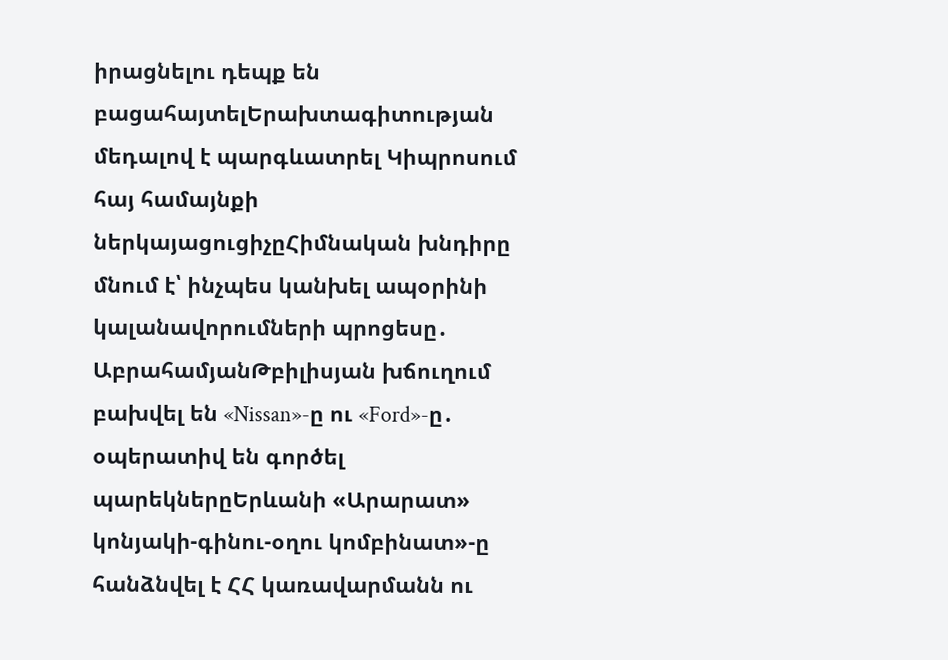իրացնելու դեպք են բացահայտելԵրախտագիտության մեդալով է պարգևատրել Կիպրոսում հայ համայնքի ներկայացուցիչըՀիմնական խնդիրը մնում է՝ ինչպես կանխել ապօրինի կալանավորումների պրոցեսը․ ԱբրահամյանԹբիլիսյան խճուղում բախվել են «Nissan»-ը ու «Ford»-ը․ օպերատիվ են գործել պարեկներըԵրևանի «Արարատ» կոնյակի-գինու-օղու կոմբինատ»-ը հանձնվել է ՀՀ կառավարմանն ու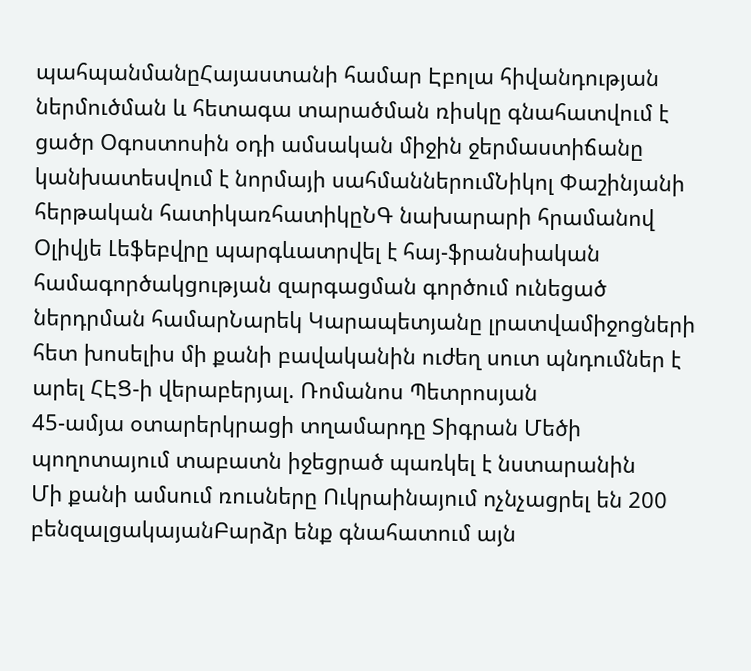պահպանմանըՀայաստանի համար Էբոլա հիվանդության ներմուծման և հետագա տարածման ռիսկը գնահատվում է ցածր Օգոստոսին օդի ամսական միջին ջերմաստիճանը կանխատեսվում է նորմայի սահմաններումՆիկոլ Փաշինյանի հերթական հատիկառհատիկըՆԳ նախարարի հրամանով Օլիվյե Լեֆեբվրը պարգևատրվել է հայ-ֆրանսիական համագործակցության զարգացման գործում ունեցած ներդրման համարՆարեկ Կարապետյանը լրատվամիջոցների հետ խոսելիս մի քանի բավականին ուժեղ սուտ պնդումներ է արել ՀԷՑ-ի վերաբերյալ. Ռոմանոս Պետրոսյան
45-ամյա օտարերկրացի տղամարդը Տիգրան Մեծի պողոտայում տաբատն իջեցրած պառկել է նստարանին
Մի քանի ամսում ռուսները Ուկրաինայում ոչնչացրել են 200 բենզալցակայանԲարձր ենք գնահատում այն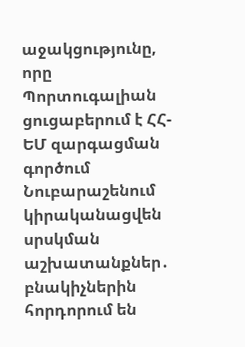աջակցությունը, որը Պորտուգալիան ցուցաբերում է ՀՀ-ԵՄ զարգացման գործում Նուբարաշենում կիրականացվեն սրսկման աշխատանքներ․ բնակիչներին հորդորում են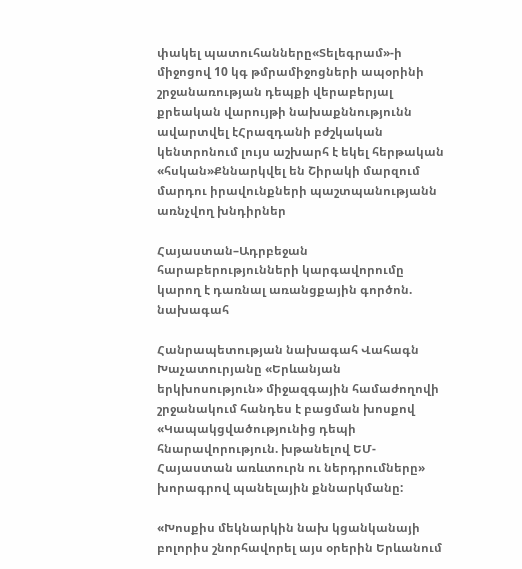փակել պատուհանները«Տելեգրամ»-ի միջոցով 10 կգ թմրամիջոցների ապօրինի շրջանառության դեպքի վերաբերյալ քրեական վարույթի նախաքննությունն ավարտվել էՀրազդանի բժշկական կենտրոնում լույս աշխարհ է եկել հերթական «հսկան»Քննարկվել են Շիրակի մարզում մարդու իրավունքների պաշտպանությանն առնչվող խնդիրներ

Հայաստան–Ադրբեջան հարաբերությունների կարգավորումը կարող է դառնալ առանցքային գործոն. նախագահ

Հանրապետության նախագահ Վահագն Խաչատուրյանը «Երևանյան երկխոսություն» միջազգային համաժողովի շրջանակում հանդես է բացման խոսքով «Կապակցվածությունից դեպի հնարավորություն. խթանելով ԵՄ-Հայաստան առևտուրն ու ներդրումները» խորագրով պանելային քննարկմանը:

«Խոսքիս մեկնարկին նախ կցանկանայի բոլորիս շնորհավորել այս օրերին Երևանում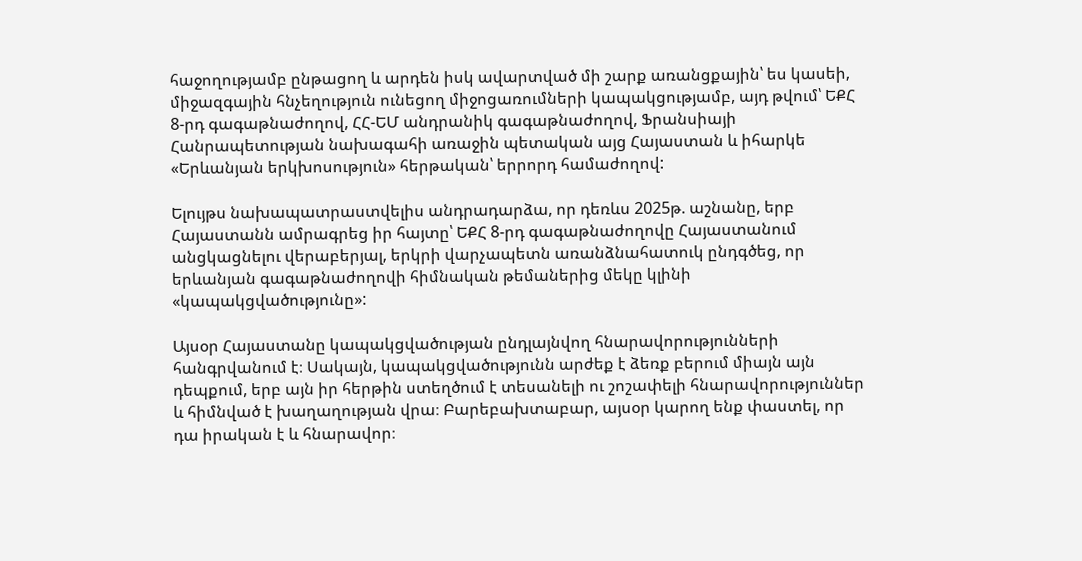հաջողությամբ ընթացող և արդեն իսկ ավարտված մի շարք առանցքային՝ ես կասեի, միջազգային հնչեղություն ունեցող միջոցառումների կապակցությամբ, այդ թվում՝ ԵՔՀ 8-րդ գագաթնաժողով, ՀՀ-ԵՄ անդրանիկ գագաթնաժողով, Ֆրանսիայի Հանրապետության նախագահի առաջին պետական այց Հայաստան և իհարկե «Երևանյան երկխոսություն» հերթական՝ երրորդ համաժողով:

Ելույթս նախապատրաստվելիս անդրադարձա, որ դեռևս 2025թ. աշնանը, երբ Հայաստանն ամրագրեց իր հայտը՝ ԵՔՀ 8-րդ գագաթնաժողովը Հայաստանում անցկացնելու վերաբերյալ, երկրի վարչապետն առանձնահատուկ ընդգծեց, որ երևանյան գագաթնաժողովի հիմնական թեմաներից մեկը կլինի «կապակցվածությունը»:

Այսօր Հայաստանը կապակցվածության ընդլայնվող հնարավորությունների հանգրվանում է։ Սակայն, կապակցվածությունն արժեք է ձեռք բերում միայն այն դեպքում, երբ այն իր հերթին ստեղծում է տեսանելի ու շոշափելի հնարավորություններ և հիմնված է խաղաղության վրա։ Բարեբախտաբար, այսօր կարող ենք փաստել, որ դա իրական է և հնարավոր։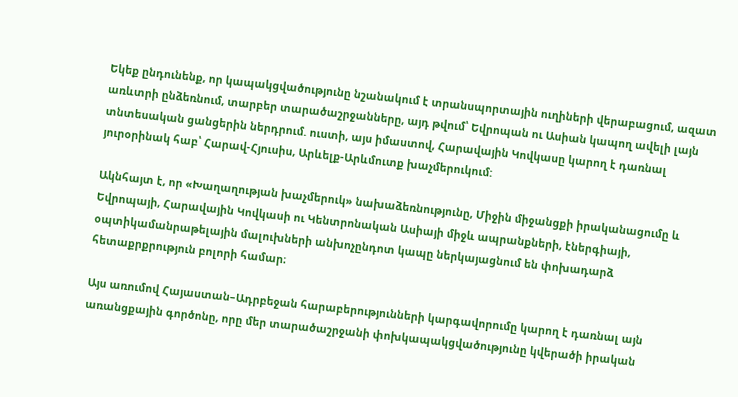Եկեք ընդունենք, որ կապակցվածությունը նշանակում է տրանսպորտային ուղիների վերաբացում, ազատ առևտրի ընձեռնում, տարբեր տարածաշրջանները, այդ թվում՝ Եվրոպան ու Ասիան կապող ավելի լայն տնտեսական ցանցերին ներդրում. ուստի, այս իմաստով, Հարավային Կովկասը կարող է դառնալ յուրօրինակ հաբ՝ Հարավ-Հյուսիս, Արևելք-Արևմուտք խաչմերուկում:

Ակնհայտ է, որ «Խաղաղության խաչմերուկ» նախաձեռնությունը, Միջին միջանցքի իրականացումը և Եվրոպայի, Հարավային Կովկասի ու Կենտրոնական Ասիայի միջև ապրանքների, էներգիայի, օպտիկամանրաթելային մալուխների անխոչընդոտ կապը ներկայացնում են փոխադարձ հետաքրքրություն բոլորի համար։

Այս առումով Հայաստան–Ադրբեջան հարաբերությունների կարգավորումը կարող է դառնալ այն առանցքային գործոնը, որը մեր տարածաշրջանի փոխկապակցվածությունը կվերածի իրական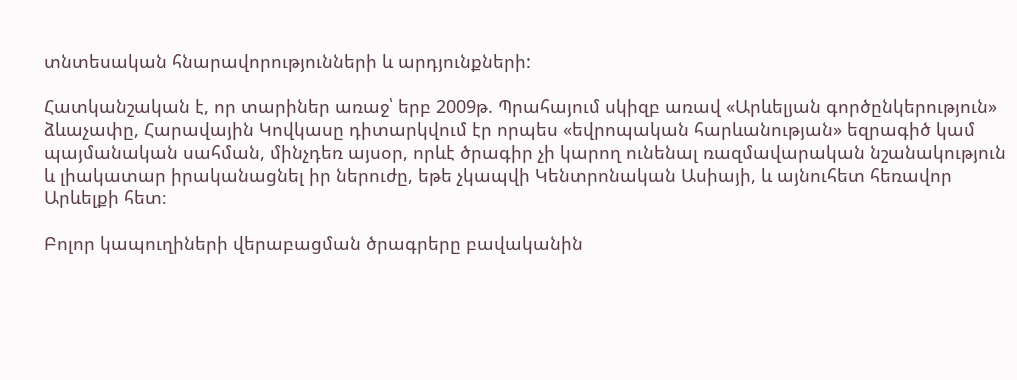տնտեսական հնարավորությունների և արդյունքների:

Հատկանշական է, որ տարիներ առաջ՝ երբ 2009թ. Պրահայում սկիզբ առավ «Արևելյան գործընկերություն» ձևաչափը, Հարավային Կովկասը դիտարկվում էր որպես «եվրոպական հարևանության» եզրագիծ կամ պայմանական սահման, մինչդեռ այսօր, որևէ ծրագիր չի կարող ունենալ ռազմավարական նշանակություն և լիակատար իրականացնել իր ներուժը, եթե չկապվի Կենտրոնական Ասիայի, և այնուհետ հեռավոր Արևելքի հետ։

Բոլոր կապուղիների վերաբացման ծրագրերը բավականին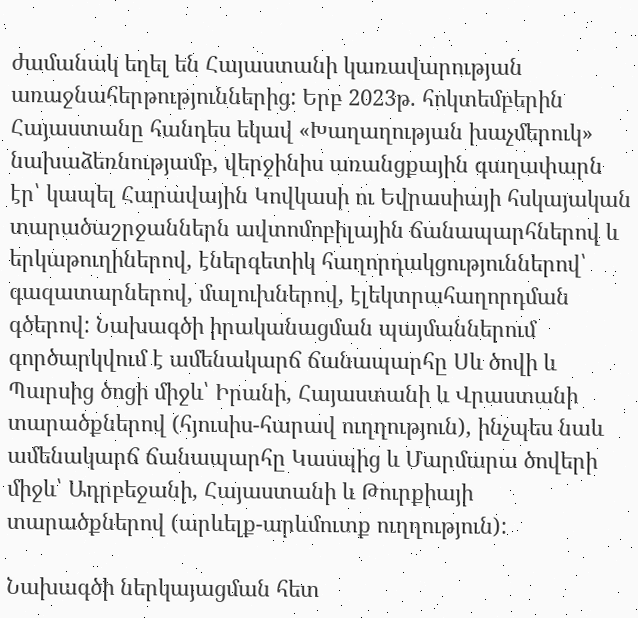ժամանակ եղել են Հայաստանի կառավարության առաջնահերթություններից: Երբ 2023թ. հոկտեմբերին Հայաստանը հանդես եկավ «Խաղաղության խաչմերուկ» նախաձեռնությամբ, վերջինիս առանցքային գաղափարն էր՝ կապել Հարավային Կովկասի ու Եվրասիայի հսկայական տարածաշրջաններն ավտոմոբիլային ճանապարհներով և երկաթուղիներով, էներգետիկ հաղորդակցություններով՝ գազատարներով, մալուխներով, էլեկտրահաղորդման գծերով: Նախագծի իրականացման պայմաններում գործարկվում է ամենակարճ ճանապարհը Սև ծովի և Պարսից ծոցի միջև՝ Իրանի, Հայաստանի և Վրաստանի տարածքներով (հյուսիս-հարավ ուղղություն), ինչպես նաև ամենակարճ ճանապարհը Կասպից և Մարմարա ծովերի միջև՝ Ադրբեջանի, Հայաստանի և Թուրքիայի տարածքներով (արևելք-արևմուտք ուղղություն):

Նախագծի ներկայացման հետ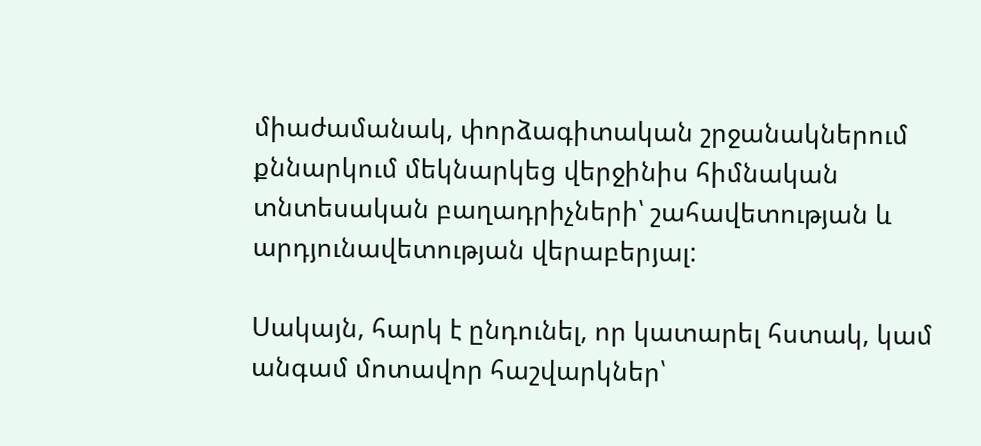միաժամանակ, փորձագիտական շրջանակներում քննարկում մեկնարկեց վերջինիս հիմնական տնտեսական բաղադրիչների՝ շահավետության և արդյունավետության վերաբերյալ:

Սակայն, հարկ է ընդունել, որ կատարել հստակ, կամ անգամ մոտավոր հաշվարկներ՝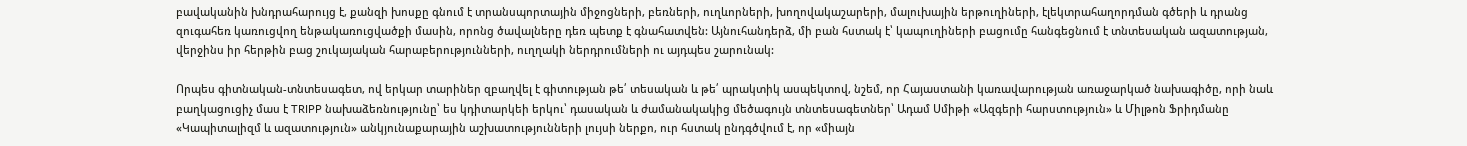բավականին խնդրահարույց է, քանզի խոսքը գնում է տրանսպորտային միջոցների, բեռների, ուղևորների, խողովակաշարերի, մալուխային երթուղիների, էլեկտրահաղորդման գծերի և դրանց զուգահեռ կառուցվող ենթակառուցվածքի մասին, որոնց ծավալները դեռ պետք է գնահատվեն: Այնուհանդերձ, մի բան հստակ է՝ կապուղիների բացումը հանգեցնում է տնտեսական ազատության, վերջինս իր հերթին բաց շուկայական հարաբերությունների, ուղղակի ներդրումների ու այդպես շարունակ:

Որպես գիտնական-տնտեսագետ, ով երկար տարիներ զբաղվել է գիտության թե՛ տեսական և թե՛ պրակտիկ ասպեկտով, նշեմ, որ Հայաստանի կառավարության առաջարկած նախագիծը, որի նաև բաղկացուցիչ մաս է TRIPP նախաձեռնությունը՝ ես կդիտարկեի երկու՝ դասական և ժամանակակից մեծագույն տնտեսագետներ՝ Ադամ Սմիթի «Ազգերի հարստություն» և Միլթոն Ֆրիդմանը «Կապիտալիզմ և ազատություն» անկյունաքարային աշխատությունների լույսի ներքո, ուր հստակ ընդգծվում է, որ «միայն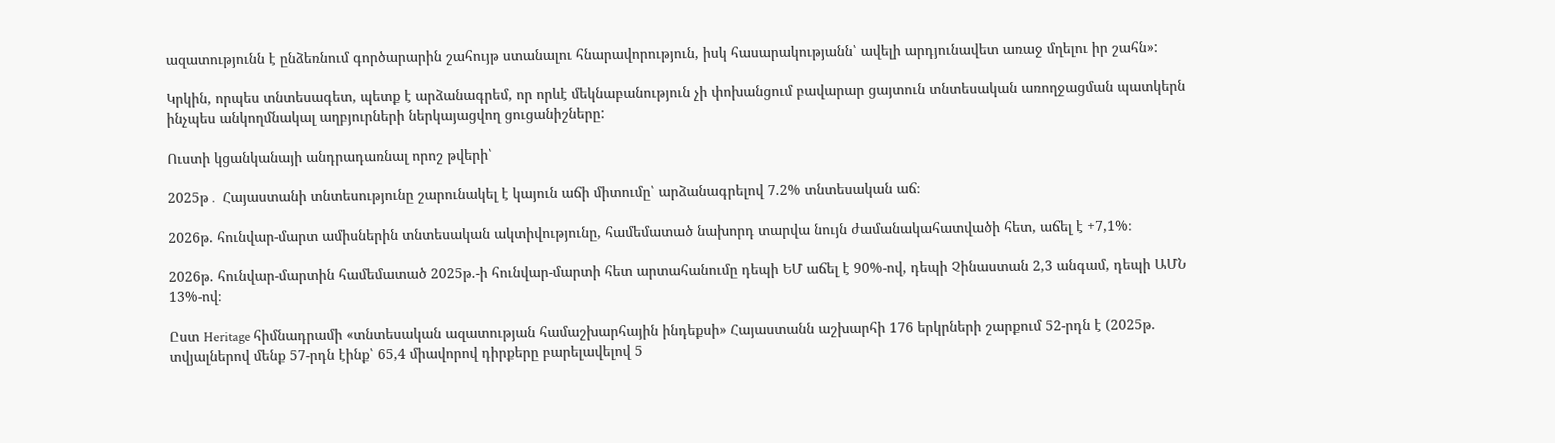ազատությունն է ընձեռնում գործարարին շահույթ ստանալու հնարավորություն, իսկ հասարակությանն՝ ավելի արդյունավետ առաջ մղելու իր շահն»:

Կրկին, որպես տնտեսագետ, պետք է արձանագրեմ, որ որևէ մեկնաբանություն չի փոխանցում բավարար ցայտուն տնտեսական առողջացման պատկերն ինչպես անկողմնակալ աղբյուրների ներկայացվող ցուցանիշները:

Ուստի կցանկանայի անդրադառնալ որոշ թվերի՝

2025թ․ Հայաստանի տնտեսությունը շարունակել է կայուն աճի միտումը՝ արձանագրելով 7.2% տնտեսական աճ։

2026թ. հունվար-մարտ ամիսներին տնտեսական ակտիվությունը, համեմատած նախորդ տարվա նույն ժամանակահատվածի հետ, աճել է +7,1%։

2026թ. հունվար-մարտին համեմատած 2025թ.-ի հունվար-մարտի հետ արտահանումը դեպի ԵՄ աճել է 90%-ով, դեպի Չինաստան 2,3 անգամ, դեպի ԱՄՆ 13%-ով։

Ըստ Heritage հիմնադրամի «տնտեսական ազատության համաշխարհային ինդեքսի» Հայաստանն աշխարհի 176 երկրների շարքում 52-րդն է (2025թ. տվյալներով մենք 57-րդն էինք՝ 65,4 միավորով դիրքերը բարելավելով 5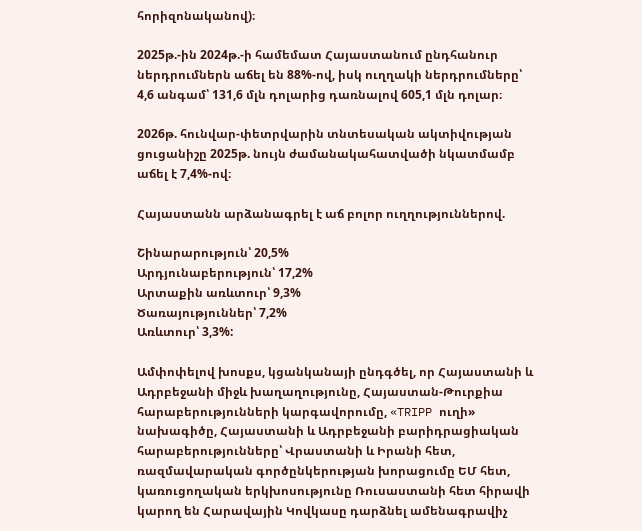հորիզոնականով)։

2025թ.-ին 2024թ.-ի համեմատ Հայաստանում ընդհանուր ներդրումներն աճել են 88%-ով, իսկ ուղղակի ներդրումները՝ 4,6 անգամ՝ 131,6 մլն դոլարից դառնալով 605,1 մլն դոլար։

2026թ. հունվար-փետրվարին տնտեսական ակտիվության ցուցանիշը 2025թ. նույն ժամանակահատվածի նկատմամբ աճել է 7,4%-ով։

Հայաստանն արձանագրել է աճ բոլոր ուղղություններով.

Շինարարություն՝ 20,5%
Արդյունաբերություն՝ 17,2%
Արտաքին առևտուր՝ 9,3%
Ծառայություններ՝ 7,2%
Առևտուր՝ 3,3%:

Ամփոփելով խոսքս, կցանկանայի ընդգծել, որ Հայաստանի և Ադրբեջանի միջև խաղաղությունը, Հայաստան-Թուրքիա հարաբերությունների կարգավորումը, «TRIPP ուղի» նախագիծը, Հայաստանի և Ադրբեջանի բարիդրացիական հարաբերությունները՝ Վրաստանի և Իրանի հետ, ռազմավարական գործընկերության խորացումը ԵՄ հետ, կառուցողական երկխոսությունը Ռուսաստանի հետ հիրավի կարող են Հարավային Կովկասը դարձնել ամենագրավիչ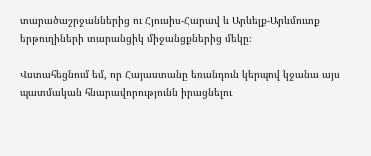տարածաշրջաններից ու Հյուսիս-Հարավ և Արևելք-Արևմուտք երթուղիների տարանցիկ միջանցքներից մեկը։

Վստահեցնում եմ, որ Հայաստանը եռանդուն կերպով կջանա այս պատմական հնարավորությունն իրացնելու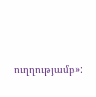ուղղությամբ»: